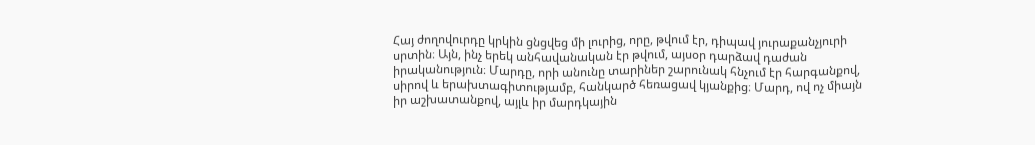Հայ ժողովուրդը կրկին ցնցվեց մի լուրից, որը, թվում էր, դիպավ յուրաքանչյուրի սրտին։ Այն, ինչ երեկ անհավանական էր թվում, այսօր դարձավ դաժան իրականություն։ Մարդը, որի անունը տարիներ շարունակ հնչում էր հարգանքով, սիրով և երախտագիտությամբ, հանկարծ հեռացավ կյանքից։ Մարդ, ով ոչ միայն իր աշխատանքով, այլև իր մարդկային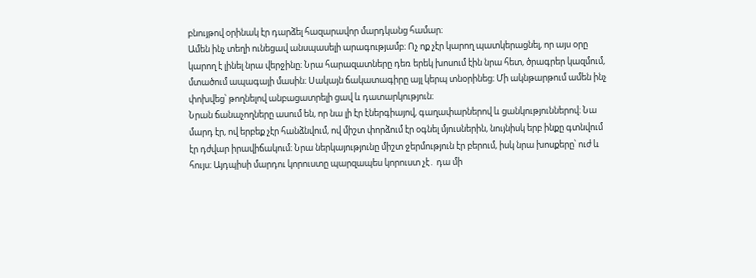բնույթով օրինակ էր դարձել հազարավոր մարդկանց համար։
Ամեն ինչ տեղի ունեցավ անսպասելի արագությամբ։ Ոչ ոք չէր կարող պատկերացնել, որ այս օրը կարող է լինել նրա վերջինը։ Նրա հարազատները դեռ երեկ խոսում էին նրա հետ, ծրագրեր կազմում, մտածում ապագայի մասին։ Սակայն ճակատագիրը այլ կերպ տնօրինեց։ Մի ակնթարթում ամեն ինչ փոխվեց՝ թողնելով անբացատրելի ցավ և դատարկություն։
Նրան ճանաչողները ասում են, որ նա լի էր էներգիայով, գաղափարներով և ցանկություններով։ Նա մարդ էր, ով երբեք չէր հանձնվում, ով միշտ փորձում էր օգնել մյուսներին, նույնիսկ երբ ինքը գտնվում էր դժվար իրավիճակում։ Նրա ներկայությունը միշտ ջերմություն էր բերում, իսկ նրա խոսքերը՝ ուժ և հույս։ Այդպիսի մարդու կորուստը պարզապես կորուստ չէ․ դա մի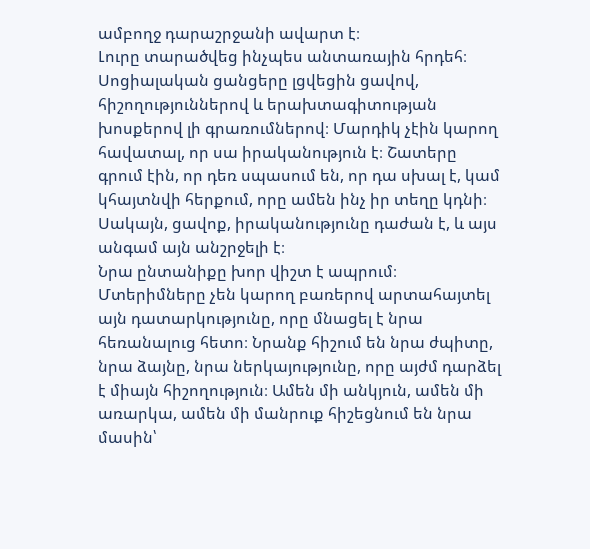ամբողջ դարաշրջանի ավարտ է։
Լուրը տարածվեց ինչպես անտառային հրդեհ։ Սոցիալական ցանցերը լցվեցին ցավով, հիշողություններով և երախտագիտության խոսքերով լի գրառումներով։ Մարդիկ չէին կարող հավատալ, որ սա իրականություն է։ Շատերը գրում էին, որ դեռ սպասում են, որ դա սխալ է, կամ կհայտնվի հերքում, որը ամեն ինչ իր տեղը կդնի։ Սակայն, ցավոք, իրականությունը դաժան է, և այս անգամ այն անշրջելի է։
Նրա ընտանիքը խոր վիշտ է ապրում։ Մտերիմները չեն կարող բառերով արտահայտել այն դատարկությունը, որը մնացել է նրա հեռանալուց հետո։ Նրանք հիշում են նրա ժպիտը, նրա ձայնը, նրա ներկայությունը, որը այժմ դարձել է միայն հիշողություն։ Ամեն մի անկյուն, ամեն մի առարկա, ամեն մի մանրուք հիշեցնում են նրա մասին՝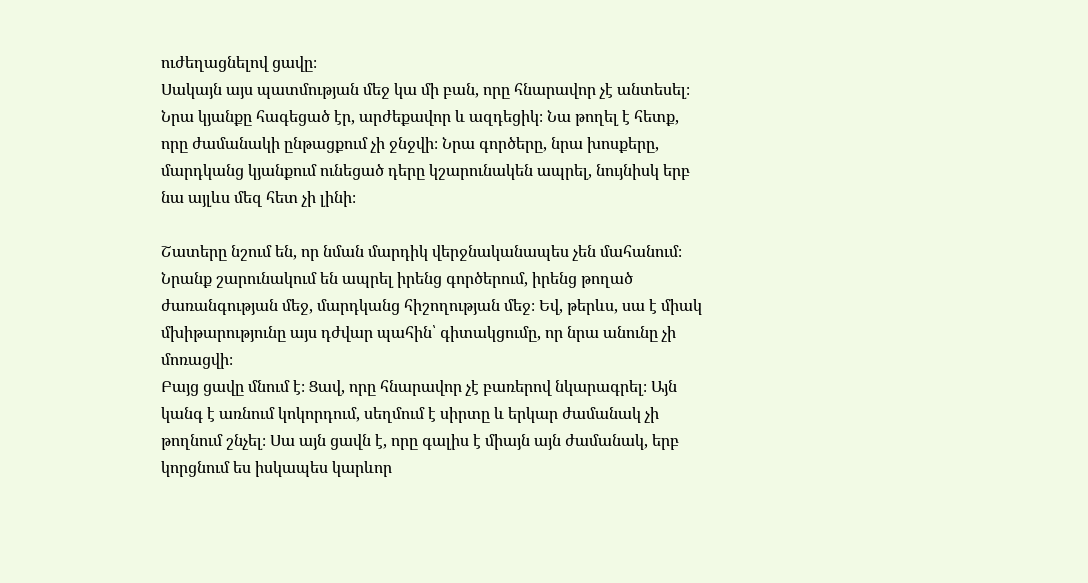ուժեղացնելով ցավը։
Սակայն այս պատմության մեջ կա մի բան, որը հնարավոր չէ անտեսել։ Նրա կյանքը հագեցած էր, արժեքավոր և ազդեցիկ։ Նա թողել է հետք, որը ժամանակի ընթացքում չի ջնջվի։ Նրա գործերը, նրա խոսքերը, մարդկանց կյանքում ունեցած դերը կշարունակեն ապրել, նույնիսկ երբ նա այլևս մեզ հետ չի լինի։

Շատերը նշում են, որ նման մարդիկ վերջնականապես չեն մահանում։ Նրանք շարունակում են ապրել իրենց գործերում, իրենց թողած ժառանգության մեջ, մարդկանց հիշողության մեջ։ Եվ, թերևս, սա է միակ մխիթարությունը այս դժվար պահին՝ գիտակցումը, որ նրա անունը չի մոռացվի։
Բայց ցավը մնում է։ Ցավ, որը հնարավոր չէ բառերով նկարագրել։ Այն կանգ է առնում կոկորդում, սեղմում է սիրտը և երկար ժամանակ չի թողնում շնչել։ Սա այն ցավն է, որը գալիս է միայն այն ժամանակ, երբ կորցնում ես իսկապես կարևոր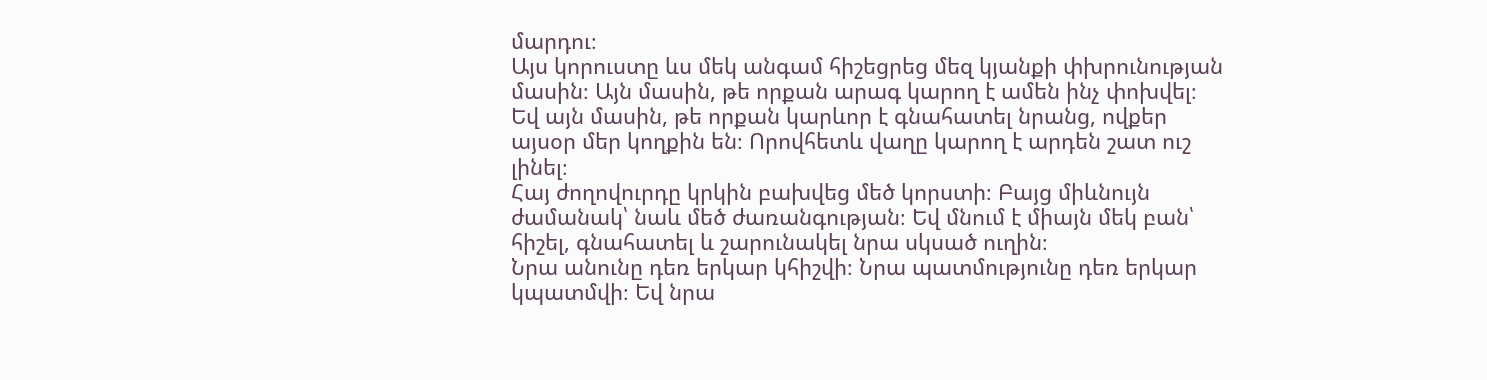մարդու։
Այս կորուստը ևս մեկ անգամ հիշեցրեց մեզ կյանքի փխրունության մասին։ Այն մասին, թե որքան արագ կարող է ամեն ինչ փոխվել։ Եվ այն մասին, թե որքան կարևոր է գնահատել նրանց, ովքեր այսօր մեր կողքին են։ Որովհետև վաղը կարող է արդեն շատ ուշ լինել։
Հայ ժողովուրդը կրկին բախվեց մեծ կորստի։ Բայց միևնույն ժամանակ՝ նաև մեծ ժառանգության։ Եվ մնում է միայն մեկ բան՝ հիշել, գնահատել և շարունակել նրա սկսած ուղին։
Նրա անունը դեռ երկար կհիշվի։ Նրա պատմությունը դեռ երկար կպատմվի։ Եվ նրա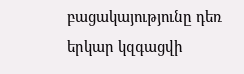բացակայությունը դեռ երկար կզգացվի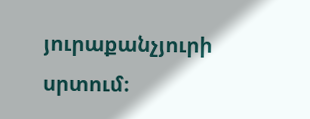յուրաքանչյուրի սրտում։